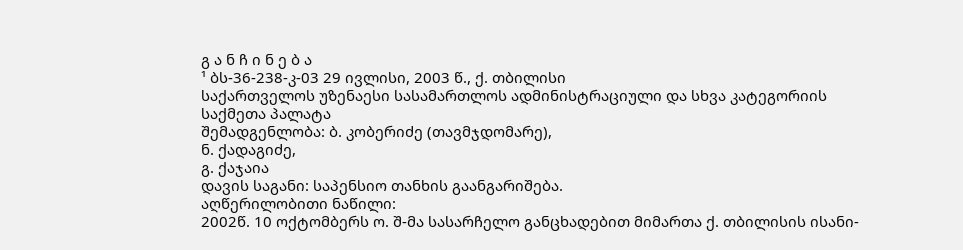გ ა ნ ჩ ი ნ ე ბ ა
¹ ბს-36-238-კ-03 29 ივლისი, 2003 წ., ქ. თბილისი
საქართველოს უზენაესი სასამართლოს ადმინისტრაციული და სხვა კატეგორიის საქმეთა პალატა
შემადგენლობა: ბ. კობერიძე (თავმჯდომარე),
ნ. ქადაგიძე,
გ. ქაჯაია
დავის საგანი: საპენსიო თანხის გაანგარიშება.
აღწერილობითი ნაწილი:
2002წ. 10 ოქტომბერს ო. შ-მა სასარჩელო განცხადებით მიმართა ქ. თბილისის ისანი-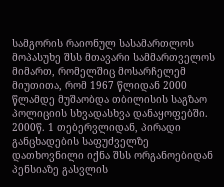სამგორის რაიონულ სასამართლოს მოპასუხე შსს მთავარი სამმართველოს მიმართ, რომელშიც მოსარჩელემ მიუთითა, რომ 1967 წლიდან 2000 წლამდე მუშაობდა თბილისის საგზაო პოლიციის სხვადასხვა დანაყოფებში. 2000წ. 1 თებერვლიდან, პირადი განცხადების საფუძველზე დათხოვნილი იქნა შსს ორგანოებიდან პენსიაზე გასვლის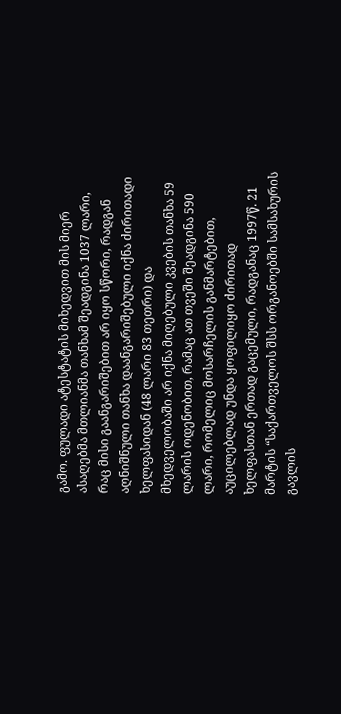გამო. ფულადი ატესტატის მიხედვით მის მიერ ასაღებმა მთლიანმა თანხამ შეადგინა 1037 ლარი, რაც მისი გაანგარიშებით არ იყო სწორი, რადგან აღნიშნული თანხა დაანგარიშებული იქნა ძირითადი ხელფასიდან (48 ლარი 83 თეთრი) და მხედველობაში არ იქნა მიღებული კვების თანხა 59 ლარის ოდენობით, რამაც ათ თვეში შეადგინა 590 ლარი, რომელიც მოსარჩელის განმარტებით, აუცილებლად უნდა ყოფილიყო ძირითად ხელფასთან ერთად გაცემული, რადგანაც 1997წ. 21 მარტის “საქართველოს შსს ორგანოებში სამსახურის გავლის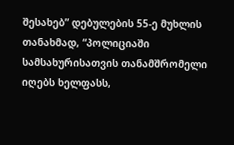შესახებ” დებულების 55-ე მუხლის თანახმად, “პოლიციაში სამსახურისათვის თანამშრომელი იღებს ხელფასს,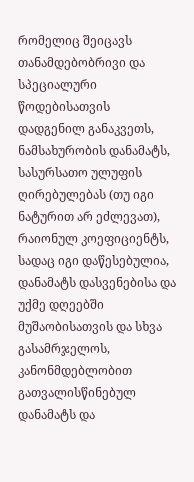რომელიც შეიცავს თანამდებობრივი და სპეციალური წოდებისათვის დადგენილ განაკვეთს, ნამსახურობის დანამატს, სასურსათო ულუფის ღირებულებას (თუ იგი ნატურით არ ეძლევათ), რაიონულ კოეფიციენტს, სადაც იგი დაწესებულია, დანამატს დასვენებისა და უქმე დღეებში მუშაობისათვის და სხვა გასამრჯელოს, კანონმდებლობით გათვალისწინებულ დანამატს და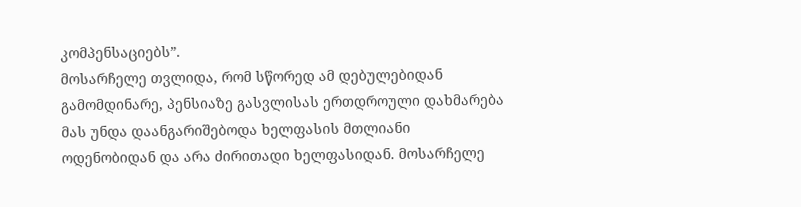კომპენსაციებს”.
მოსარჩელე თვლიდა, რომ სწორედ ამ დებულებიდან გამომდინარე, პენსიაზე გასვლისას ერთდროული დახმარება მას უნდა დაანგარიშებოდა ხელფასის მთლიანი ოდენობიდან და არა ძირითადი ხელფასიდან. მოსარჩელე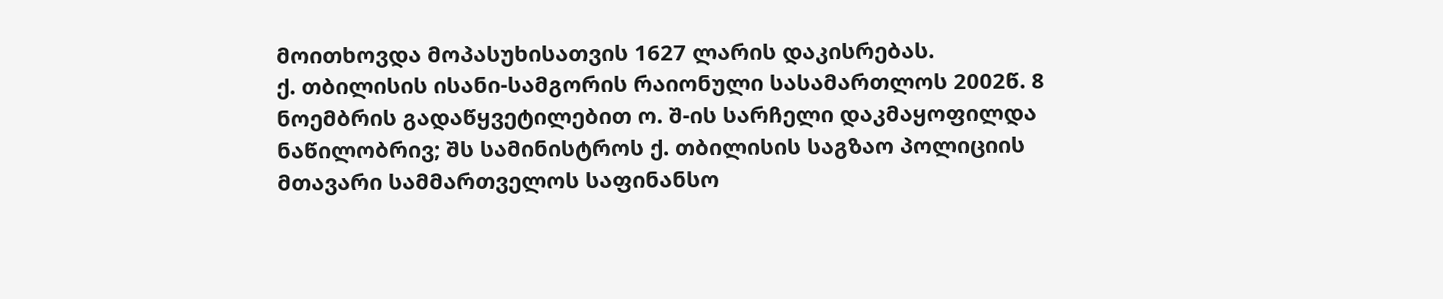მოითხოვდა მოპასუხისათვის 1627 ლარის დაკისრებას.
ქ. თბილისის ისანი-სამგორის რაიონული სასამართლოს 2002წ. 8 ნოემბრის გადაწყვეტილებით ო. შ-ის სარჩელი დაკმაყოფილდა ნაწილობრივ; შს სამინისტროს ქ. თბილისის საგზაო პოლიციის მთავარი სამმართველოს საფინანსო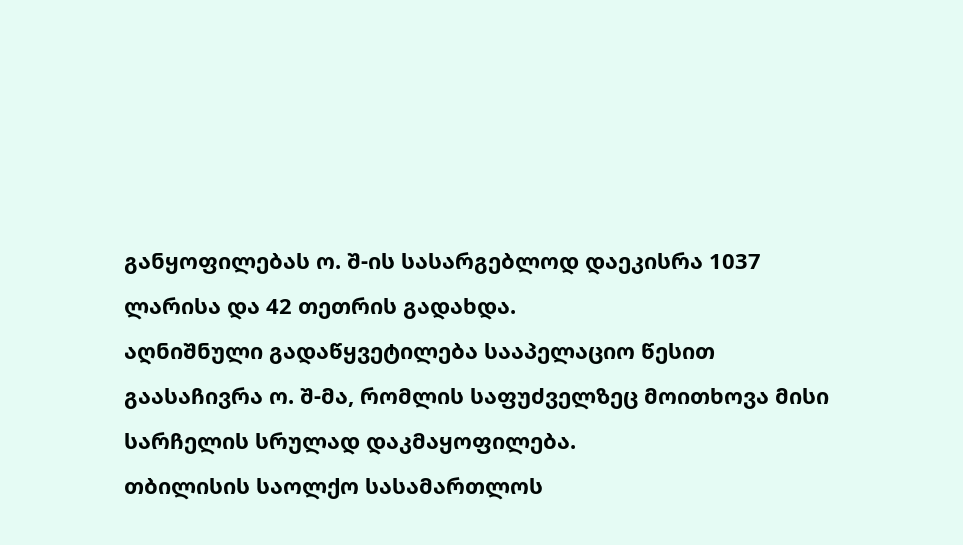განყოფილებას ო. შ-ის სასარგებლოდ დაეკისრა 1037 ლარისა და 42 თეთრის გადახდა.
აღნიშნული გადაწყვეტილება სააპელაციო წესით გაასაჩივრა ო. შ-მა, რომლის საფუძველზეც მოითხოვა მისი სარჩელის სრულად დაკმაყოფილება.
თბილისის საოლქო სასამართლოს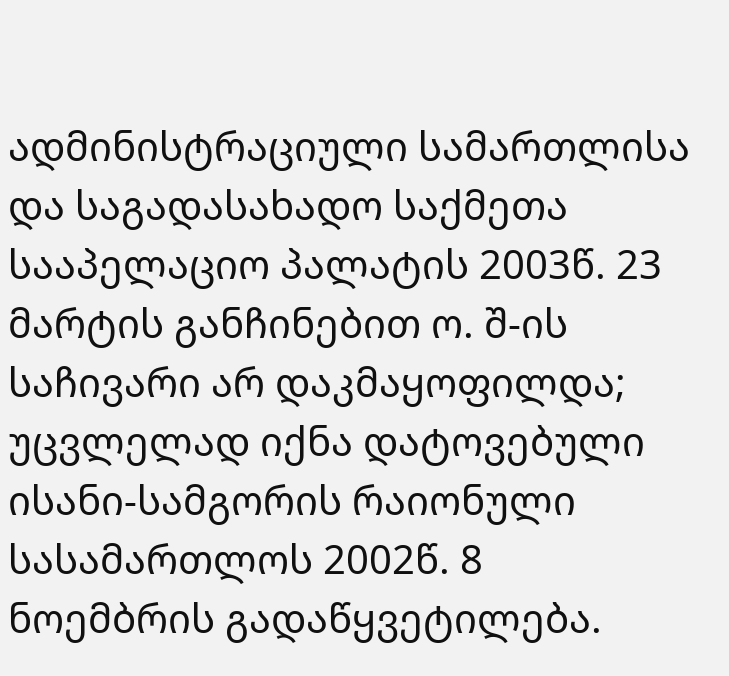ადმინისტრაციული სამართლისა და საგადასახადო საქმეთა სააპელაციო პალატის 2003წ. 23 მარტის განჩინებით ო. შ-ის საჩივარი არ დაკმაყოფილდა; უცვლელად იქნა დატოვებული ისანი-სამგორის რაიონული სასამართლოს 2002წ. 8 ნოემბრის გადაწყვეტილება.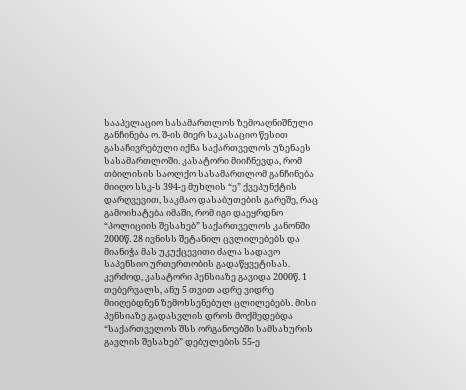სააპელაციო სასამართლოს ზემოაღნიშნული განჩინება ო. შ-ის მიერ საკასაციო წესით გასაჩივრებული იქნა საქართველოს უზენაეს სასამართლოში. კასატორი მიიჩნევდა, რომ თბილისის საოლქო სასამართლომ განჩინება მიიღო სსკ-ს 394-ე მუხლის “ე” ქვეპუნქტის დარღვევით, საკმაო დასაბუთების გარეშე, რაც გამოიხატება იმაში, რომ იგი დაეყრდნო “პოლიციის შესახებ” საქართველოს კანონში 2000წ. 28 ივნისს შეტანილ ცვლილებებს და მიანიჭა მას უკუქცევითი ძალა სადავო საპენსიო ურთერთობის გადაწყვეტისას. კერძოდ, კასატორი პენსიაზე გავიდა 2000წ. 1 თებერვალს, ანუ 5 თვით ადრე ვიდრე მიიღებდნენ ზემოხსენებულ ცლილებებს. მისი პენსიაზე გადასვლის დროს მოქმედებდა “საქართველოს შსს ორგანოებში სამსახურის გავლის შესახებ” დებულების 55-ე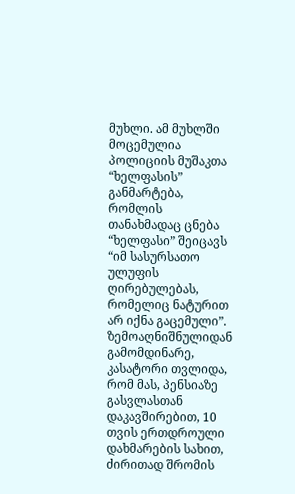მუხლი. ამ მუხლში მოცემულია პოლიციის მუშაკთა “ხელფასის” განმარტება, რომლის თანახმადაც ცნება “ხელფასი” შეიცავს “იმ სასურსათო ულუფის ღირებულებას, რომელიც ნატურით არ იქნა გაცემული”.
ზემოაღნიშნულიდან გამომდინარე, კასატორი თვლიდა, რომ მას, პენსიაზე გასვლასთან დაკავშირებით, 10 თვის ერთდროული დახმარების სახით, ძირითად შრომის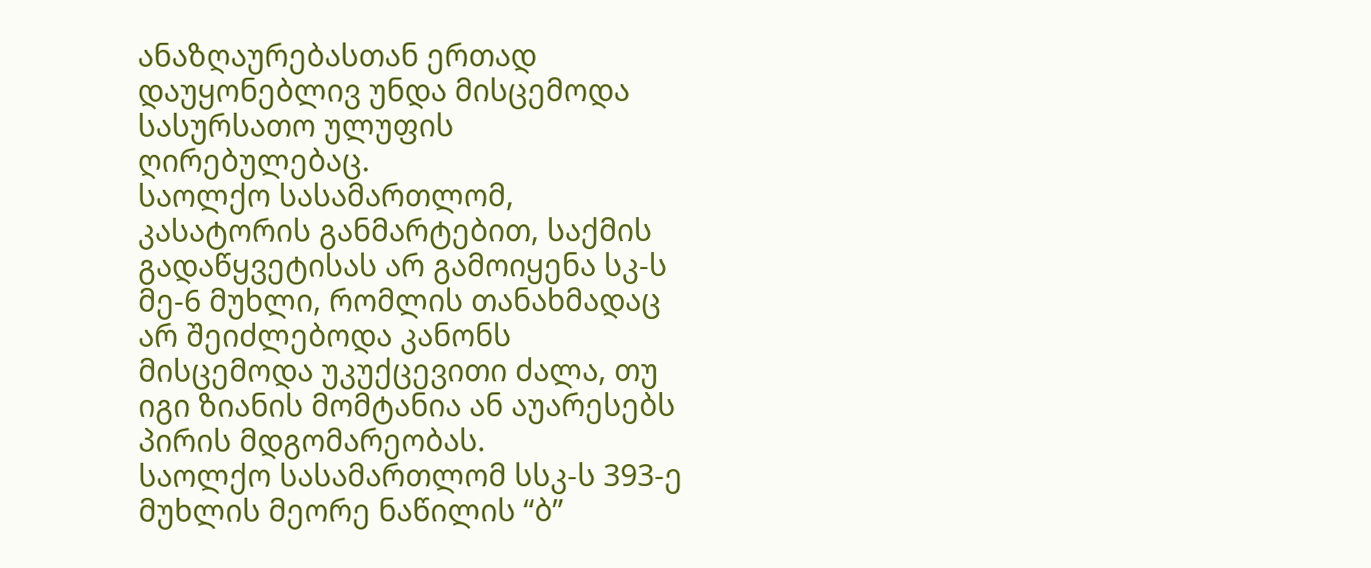ანაზღაურებასთან ერთად დაუყონებლივ უნდა მისცემოდა სასურსათო ულუფის ღირებულებაც.
საოლქო სასამართლომ, კასატორის განმარტებით, საქმის გადაწყვეტისას არ გამოიყენა სკ-ს მე-6 მუხლი, რომლის თანახმადაც არ შეიძლებოდა კანონს მისცემოდა უკუქცევითი ძალა, თუ იგი ზიანის მომტანია ან აუარესებს პირის მდგომარეობას.
საოლქო სასამართლომ სსკ-ს 393-ე მუხლის მეორე ნაწილის “ბ”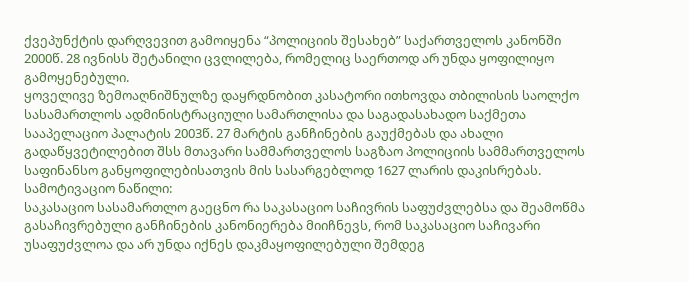ქვეპუნქტის დარღვევით გამოიყენა “პოლიციის შესახებ” საქართველოს კანონში 2000წ. 28 ივნისს შეტანილი ცვლილება, რომელიც საერთოდ არ უნდა ყოფილიყო გამოყენებული.
ყოველივე ზემოაღნიშნულზე დაყრდნობით კასატორი ითხოვდა თბილისის საოლქო სასამართლოს ადმინისტრაციული სამართლისა და საგადასახადო საქმეთა სააპელაციო პალატის 2003წ. 27 მარტის განჩინების გაუქმებას და ახალი გადაწყვეტილებით შსს მთავარი სამმართველოს საგზაო პოლიციის სამმართველოს საფინანსო განყოფილებისათვის მის სასარგებლოდ 1627 ლარის დაკისრებას.
სამოტივაციო ნაწილი:
საკასაციო სასამართლო გაეცნო რა საკასაციო საჩივრის საფუძვლებსა და შეამოწმა გასაჩივრებული განჩინების კანონიერება მიიჩნევს, რომ საკასაციო საჩივარი უსაფუძვლოა და არ უნდა იქნეს დაკმაყოფილებული შემდეგ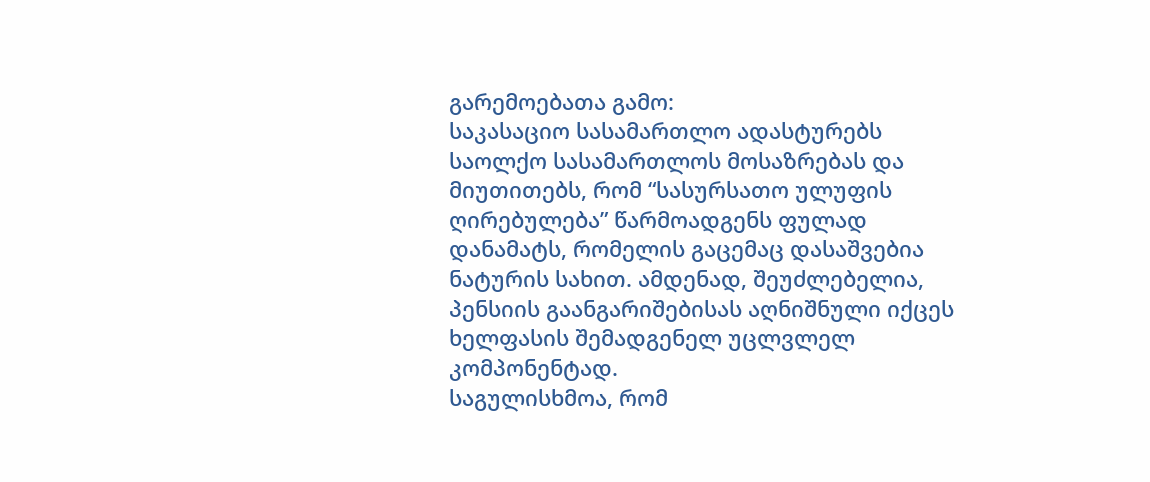გარემოებათა გამო:
საკასაციო სასამართლო ადასტურებს საოლქო სასამართლოს მოსაზრებას და მიუთითებს, რომ “სასურსათო ულუფის ღირებულება” წარმოადგენს ფულად დანამატს, რომელის გაცემაც დასაშვებია ნატურის სახით. ამდენად, შეუძლებელია, პენსიის გაანგარიშებისას აღნიშნული იქცეს ხელფასის შემადგენელ უცლვლელ კომპონენტად.
საგულისხმოა, რომ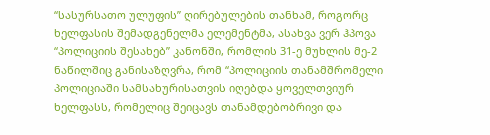“სასურსათო ულუფის” ღირებულების თანხამ, როგორც ხელფასის შემადგენელმა ელემენტმა, ასახვა ვერ ჰპოვა “პოლიციის შესახებ” კანონში, რომლის 31-ე მუხლის მე-2 ნაწილშიც განისაზღვრა, რომ “პოლიციის თანამშრომელი პოლიციაში სამსახურისათვის იღებდა ყოველთვიურ ხელფასს, რომელიც შეიცავს თანამდებობრივი და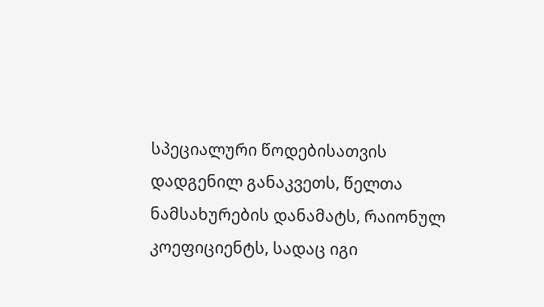სპეციალური წოდებისათვის დადგენილ განაკვეთს, წელთა ნამსახურების დანამატს, რაიონულ კოეფიციენტს, სადაც იგი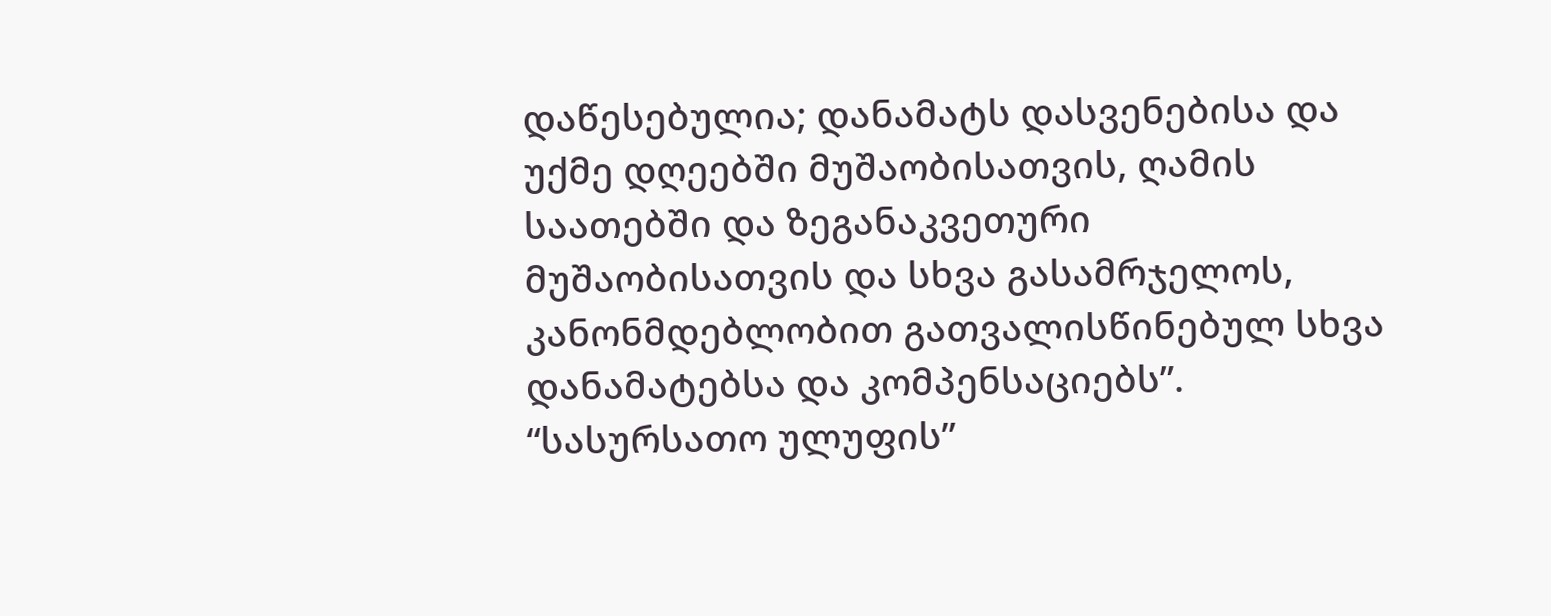დაწესებულია; დანამატს დასვენებისა და უქმე დღეებში მუშაობისათვის, ღამის საათებში და ზეგანაკვეთური მუშაობისათვის და სხვა გასამრჯელოს, კანონმდებლობით გათვალისწინებულ სხვა დანამატებსა და კომპენსაციებს”.
“სასურსათო ულუფის”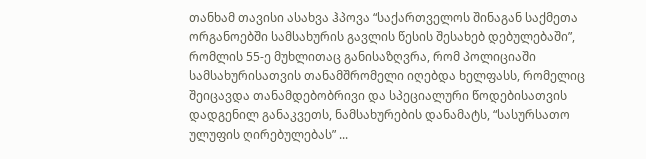თანხამ თავისი ასახვა ჰპოვა “საქართველოს შინაგან საქმეთა ორგანოებში სამსახურის გავლის წესის შესახებ დებულებაში”, რომლის 55-ე მუხლითაც განისაზღვრა, რომ პოლიციაში სამსახურისათვის თანამშრომელი იღებდა ხელფასს, რომელიც შეიცავდა თანამდებობრივი და სპეციალური წოდებისათვის დადგენილ განაკვეთს, ნამსახურების დანამატს, “სასურსათო ულუფის ღირებულებას” ...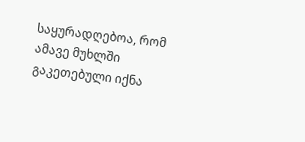საყურადღებოა, რომ ამავე მუხლში გაკეთებული იქნა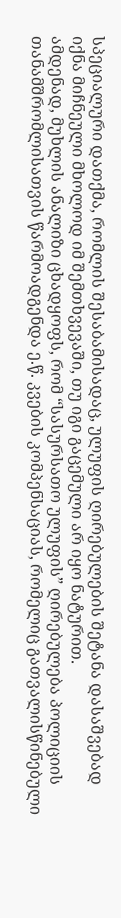სპეციალური დათქმა, რომლის შესაბამისადაც, ულუფის ღირებულების შეტანა დასაშვებად იქნა მიჩნეული მხოლოდ იმ შემთხვევაში, თუ იგი გაცემული არ იყო ნატურით.
ამდენად, მუხლის ანალიზი ცხადყოფს, რომ “სასურსათო ულუფის” ღირებულება პოლიციის თანამშრომლისათვის წარმოადგენდა ე.წ. კვების კომპენსაციას, რომელიც გათვალისწინებული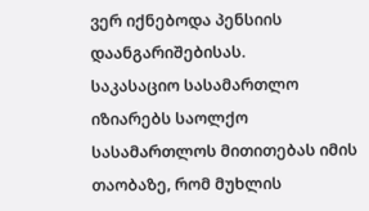ვერ იქნებოდა პენსიის დაანგარიშებისას.
საკასაციო სასამართლო იზიარებს საოლქო სასამართლოს მითითებას იმის თაობაზე, რომ მუხლის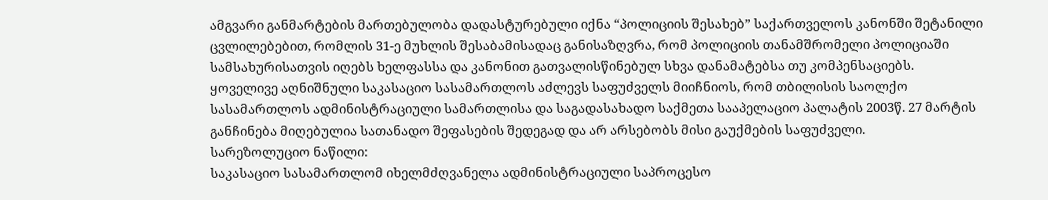ამგვარი განმარტების მართებულობა დადასტურებული იქნა “პოლიციის შესახებ” საქართველოს კანონში შეტანილი ცვლილებებით, რომლის 31-ე მუხლის შესაბამისადაც განისაზღვრა, რომ პოლიციის თანამშრომელი პოლიციაში სამსახურისათვის იღებს ხელფასსა და კანონით გათვალისწინებულ სხვა დანამატებსა თუ კომპენსაციებს.
ყოველივე აღნიშნული საკასაციო სასამართლოს აძლევს საფუძველს მიიჩნიოს, რომ თბილისის საოლქო სასამართლოს ადმინისტრაციული სამართლისა და საგადასახადო საქმეთა სააპელაციო პალატის 2003წ. 27 მარტის განჩინება მიღებულია სათანადო შეფასების შედეგად და არ არსებობს მისი გაუქმების საფუძველი.
სარეზოლუციო ნაწილი:
საკასაციო სასამართლომ იხელმძღვანელა ადმინისტრაციული საპროცესო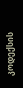კოდექსის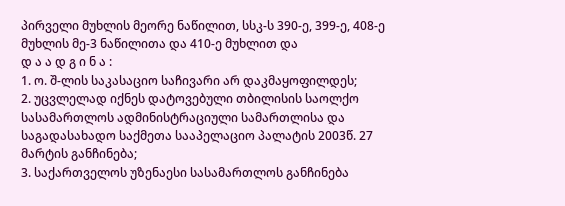პირველი მუხლის მეორე ნაწილით, სსკ-ს 390-ე, 399-ე, 408-ე მუხლის მე-3 ნაწილითა და 410-ე მუხლით და
დ ა ა დ გ ი ნ ა :
1. ო. შ-ლის საკასაციო საჩივარი არ დაკმაყოფილდეს;
2. უცვლელად იქნეს დატოვებული თბილისის საოლქო სასამართლოს ადმინისტრაციული სამართლისა და საგადასახადო საქმეთა სააპელაციო პალატის 2003წ. 27 მარტის განჩინება;
3. საქართველოს უზენაესი სასამართლოს განჩინება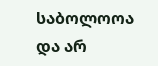საბოლოოა და არ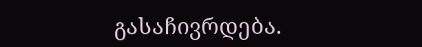გასაჩივრდება.